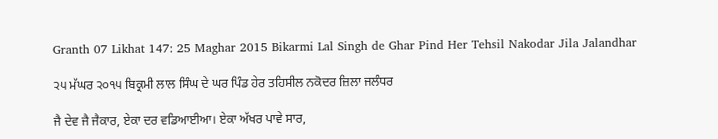Granth 07 Likhat 147: 25 Maghar 2015 Bikarmi Lal Singh de Ghar Pind Her Tehsil Nakodar Jila Jalandhar

੨੫ ਮੱਘਰ ੨੦੧੫ ਬਿਕ੍ਰਮੀ ਲਾਲ ਸਿੰਘ ਦੇ ਘਰ ਪਿੰਡ ਹੇਰ ਤਹਿਸੀਲ ਨਕੋਦਰ ਜ਼ਿਲਾ ਜਲੰਧਰ

ਜੈ ਦੇਵ ਜੈ ਜੈਕਾਰ, ਏਕਾ ਦਰ ਵਡਿਆਈਆ। ਏਕਾ ਅੱਖਰ ਪਾਵੇ ਸਾਰ,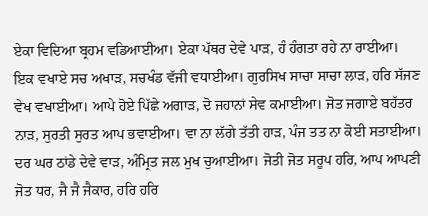ਏਕਾ ਵਿਦਿਆ ਬ੍ਰਹਮ ਵਡਿਆਈਆ। ਏਕਾ ਪੱਥਰ ਦੇਵੇ ਪਾੜ, ਹੰ ਹੰਗਤਾ ਰਹੇ ਨਾ ਰਾਈਆ। ਇਕ ਵਖਾਏ ਸਚ ਅਖਾੜ, ਸਚਖੰਡ ਵੱਜੀ ਵਧਾਈਆ। ਗੁਰਸਿਖ ਸਾਚਾ ਸਾਚਾ ਲਾੜ, ਹਰਿ ਸੱਜਣ ਵੇਖ ਵਖਾਈਆ। ਆਪੇ ਹੋਏ ਪਿੱਛੇ ਅਗਾੜ, ਦੋ ਜਹਾਨਾਂ ਸੇਵ ਕਮਾਈਆ। ਜੋਤ ਜਗਾਏ ਬਹੱਤਰ ਨਾੜ, ਸੁਰਤੀ ਸੁਰਤ ਆਪ ਭਵਾਈਆ। ਵਾ ਨਾ ਲੱਗੇ ਤੱਤੀ ਹਾੜ, ਪੰਜ ਤਤ ਨਾ ਕੋਈ ਸਤਾਈਆ। ਦਰ ਘਰ ਠਾਂਡੇ ਦੇਵੇ ਵਾੜ, ਅੰਮ੍ਰਿਤ ਜਲ ਮੁਖ ਚੁਆਈਆ। ਜੋਤੀ ਜੋਤ ਸਰੂਪ ਹਰਿ, ਆਪ ਆਪਣੀ ਜੋਤ ਧਰ, ਜੈ ਜੈ ਜੈਕਾਰ, ਹਰਿ ਹਰਿ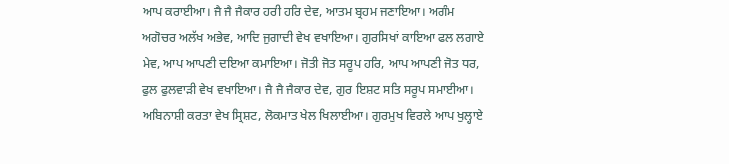ਆਪ ਕਰਾਈਆ। ਜੈ ਜੈ ਜੈਕਾਰ ਹਰੀ ਹਰਿ ਦੇਵ, ਆਤਮ ਬ੍ਰਹਮ ਜਣਾਇਆ। ਅਗੰਮ ਅਗੋਚਰ ਅਲੱਖ ਅਭੇਵ, ਆਦਿ ਜੁਗਾਦੀ ਵੇਖ ਵਖਾਇਆ। ਗੁਰਸਿਖਾਂ ਕਾਇਆ ਫਲ ਲਗਾਏ ਮੇਵ, ਆਪ ਆਪਣੀ ਦਇਆ ਕਮਾਇਆ। ਜੋਤੀ ਜੋਤ ਸਰੂਪ ਹਰਿ, ਆਪ ਆਪਣੀ ਜੋਤ ਧਰ, ਫੁਲ ਫੁਲਵਾੜੀ ਵੇਖ ਵਖਾਇਆ। ਜੈ ਜੈ ਜੈਕਾਰ ਦੇਵ, ਗੁਰ ਇਸ਼ਟ ਸਤਿ ਸਰੂਪ ਸਮਾਈਆ। ਅਬਿਨਾਸ਼ੀ ਕਰਤਾ ਵੇਖ ਸ੍ਰਿਸ਼ਟ, ਲੋਕਮਾਤ ਖੇਲ ਖਿਲਾਈਆ। ਗੁਰਮੁਖ ਵਿਰਲੇ ਆਪ ਖੁਲ੍ਹਾਏ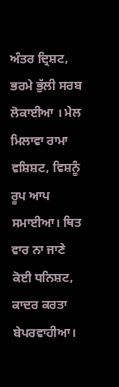ਅੰਤਰ ਦ੍ਰਿਸ਼ਟ, ਭਰਮੇ ਭੁੱਲੀ ਸਰਬ ਲੋਕਾਈਆ । ਮੇਲ ਮਿਲਾਵਾ ਰਾਮਾ ਵਸ਼ਿਸ਼ਟ, ਵਿਸ਼ਨੂੰ ਰੂਪ ਆਪ ਸਮਾਈਆ। ਥਿਤ ਵਾਰ ਨਾ ਜਾਣੇ ਕੋਈ ਧਨਿਸ਼ਟ, ਕਾਦਰ ਕਰਤਾ ਬੇਪਰਵਾਹੀਆ।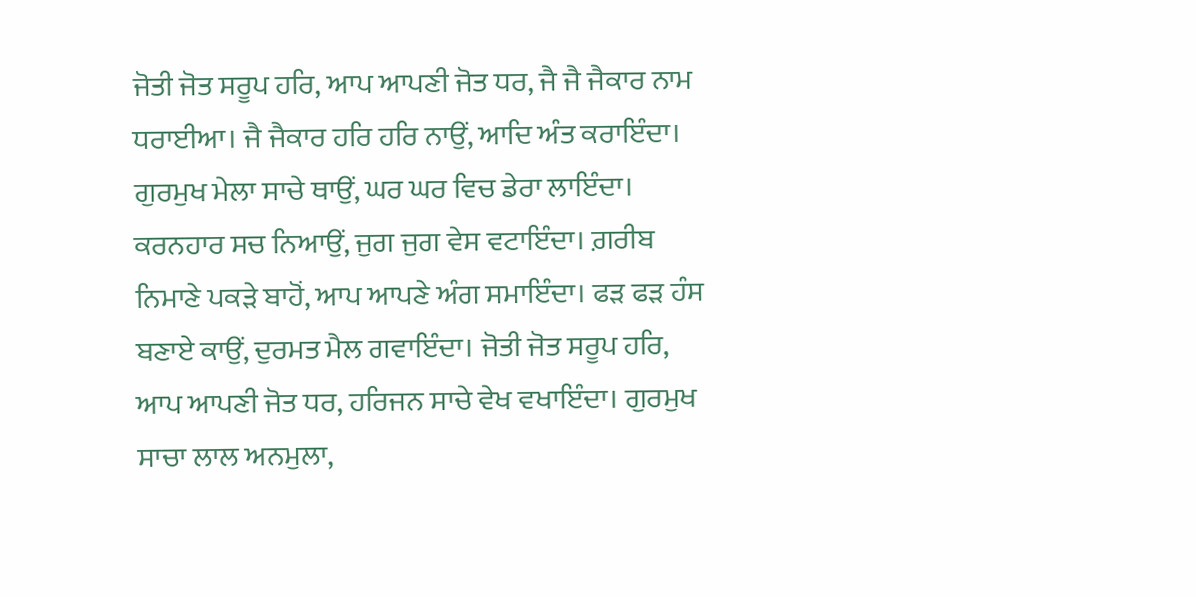ਜੋਤੀ ਜੋਤ ਸਰੂਪ ਹਰਿ, ਆਪ ਆਪਣੀ ਜੋਤ ਧਰ, ਜੈ ਜੈ ਜੈਕਾਰ ਨਾਮ ਧਰਾਈਆ। ਜੈ ਜੈਕਾਰ ਹਰਿ ਹਰਿ ਨਾਉਂ, ਆਦਿ ਅੰਤ ਕਰਾਇੰਦਾ। ਗੁਰਮੁਖ ਮੇਲਾ ਸਾਚੇ ਥਾਉਂ, ਘਰ ਘਰ ਵਿਚ ਡੇਰਾ ਲਾਇੰਦਾ। ਕਰਨਹਾਰ ਸਚ ਨਿਆਉਂ, ਜੁਗ ਜੁਗ ਵੇਸ ਵਟਾਇੰਦਾ। ਗ਼ਰੀਬ ਨਿਮਾਣੇ ਪਕੜੇ ਬਾਹੋਂ, ਆਪ ਆਪਣੇ ਅੰਗ ਸਮਾਇੰਦਾ। ਫੜ ਫੜ ਹੰਸ ਬਣਾਏ ਕਾਉਂ, ਦੁਰਮਤ ਮੈਲ ਗਵਾਇੰਦਾ। ਜੋਤੀ ਜੋਤ ਸਰੂਪ ਹਰਿ, ਆਪ ਆਪਣੀ ਜੋਤ ਧਰ, ਹਰਿਜਨ ਸਾਚੇ ਵੇਖ ਵਖਾਇੰਦਾ। ਗੁਰਮੁਖ ਸਾਚਾ ਲਾਲ ਅਨਮੁਲਾ,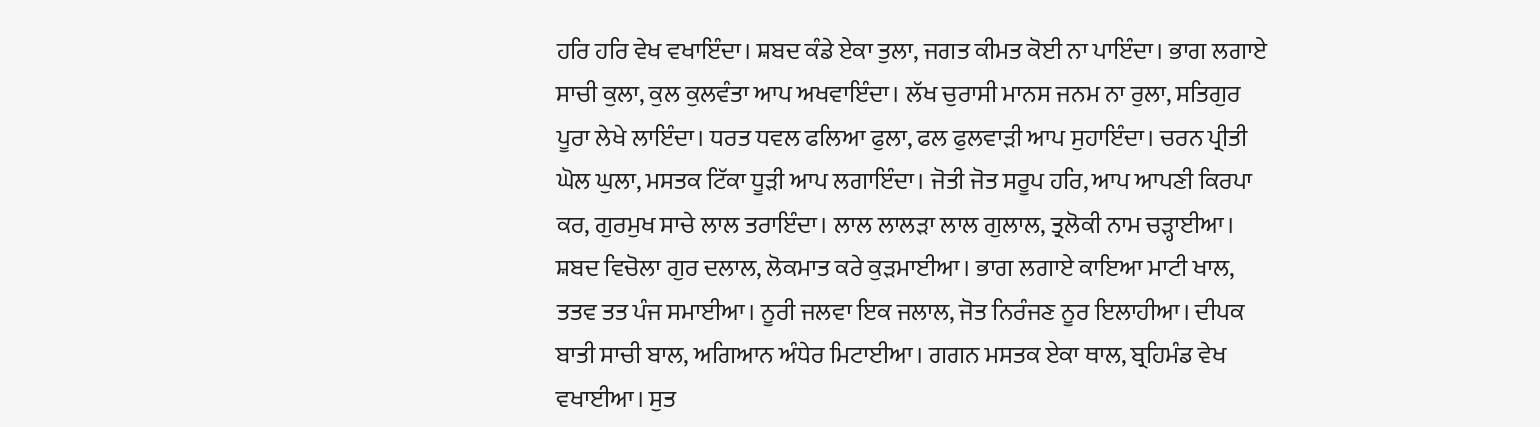ਹਰਿ ਹਰਿ ਵੇਖ ਵਖਾਇੰਦਾ। ਸ਼ਬਦ ਕੰਡੇ ਏਕਾ ਤੁਲਾ, ਜਗਤ ਕੀਮਤ ਕੋਈ ਨਾ ਪਾਇੰਦਾ। ਭਾਗ ਲਗਾਏ ਸਾਚੀ ਕੁਲਾ, ਕੁਲ ਕੁਲਵੰਤਾ ਆਪ ਅਖਵਾਇੰਦਾ। ਲੱਖ ਚੁਰਾਸੀ ਮਾਨਸ ਜਨਮ ਨਾ ਰੁਲਾ, ਸਤਿਗੁਰ ਪੂਰਾ ਲੇਖੇ ਲਾਇੰਦਾ। ਧਰਤ ਧਵਲ ਫਲਿਆ ਫੁਲਾ, ਫਲ ਫੁਲਵਾੜੀ ਆਪ ਸੁਹਾਇੰਦਾ। ਚਰਨ ਪ੍ਰੀਤੀ ਘੋਲ ਘੁਲਾ, ਮਸਤਕ ਟਿੱਕਾ ਧੂੜੀ ਆਪ ਲਗਾਇੰਦਾ। ਜੋਤੀ ਜੋਤ ਸਰੂਪ ਹਰਿ, ਆਪ ਆਪਣੀ ਕਿਰਪਾ ਕਰ, ਗੁਰਮੁਖ ਸਾਚੇ ਲਾਲ ਤਰਾਇੰਦਾ। ਲਾਲ ਲਾਲੜਾ ਲਾਲ ਗੁਲਾਲ, ਤ੍ਰਲੋਕੀ ਨਾਮ ਚੜ੍ਹਾਈਆ। ਸ਼ਬਦ ਵਿਚੋਲਾ ਗੁਰ ਦਲਾਲ, ਲੋਕਮਾਤ ਕਰੇ ਕੁੜਮਾਈਆ। ਭਾਗ ਲਗਾਏ ਕਾਇਆ ਮਾਟੀ ਖਾਲ, ਤਤਵ ਤਤ ਪੰਜ ਸਮਾਈਆ। ਨੂਰੀ ਜਲਵਾ ਇਕ ਜਲਾਲ, ਜੋਤ ਨਿਰੰਜਣ ਨੂਰ ਇਲਾਹੀਆ। ਦੀਪਕ ਬਾਤੀ ਸਾਚੀ ਬਾਲ, ਅਗਿਆਨ ਅੰਧੇਰ ਮਿਟਾਈਆ। ਗਗਨ ਮਸਤਕ ਏਕਾ ਥਾਲ, ਬ੍ਰਹਿਮੰਡ ਵੇਖ ਵਖਾਈਆ। ਸੁਤ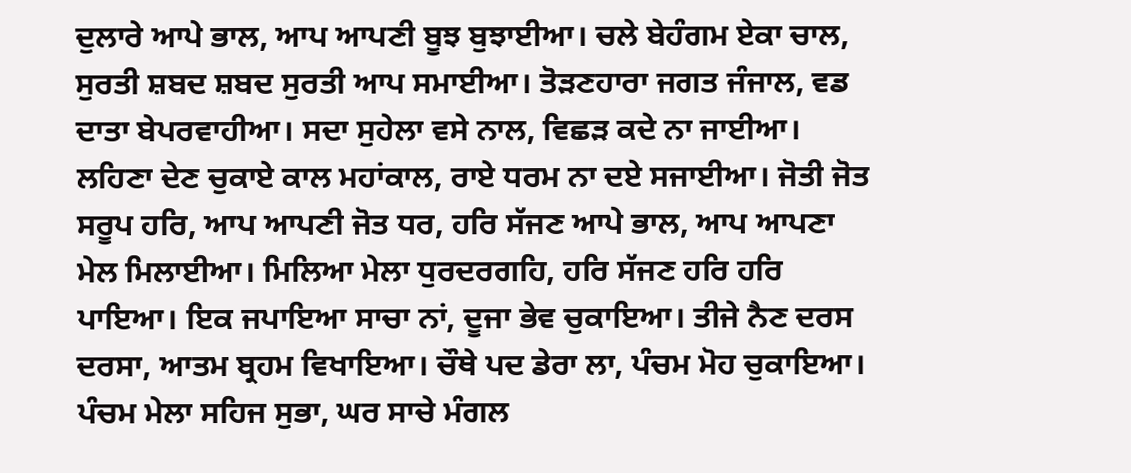ਦੁਲਾਰੇ ਆਪੇ ਭਾਲ, ਆਪ ਆਪਣੀ ਬੂਝ ਬੁਝਾਈਆ। ਚਲੇ ਬੇਹੰਗਮ ਏਕਾ ਚਾਲ, ਸੁਰਤੀ ਸ਼ਬਦ ਸ਼ਬਦ ਸੁਰਤੀ ਆਪ ਸਮਾਈਆ। ਤੋੜਣਹਾਰਾ ਜਗਤ ਜੰਜਾਲ, ਵਡ ਦਾਤਾ ਬੇਪਰਵਾਹੀਆ। ਸਦਾ ਸੁਹੇਲਾ ਵਸੇ ਨਾਲ, ਵਿਛੜ ਕਦੇ ਨਾ ਜਾਈਆ। ਲਹਿਣਾ ਦੇਣ ਚੁਕਾਏ ਕਾਲ ਮਹਾਂਕਾਲ, ਰਾਏ ਧਰਮ ਨਾ ਦਏ ਸਜਾਈਆ। ਜੋਤੀ ਜੋਤ ਸਰੂਪ ਹਰਿ, ਆਪ ਆਪਣੀ ਜੋਤ ਧਰ, ਹਰਿ ਸੱਜਣ ਆਪੇ ਭਾਲ, ਆਪ ਆਪਣਾ ਮੇਲ ਮਿਲਾਈਆ। ਮਿਲਿਆ ਮੇਲਾ ਧੁਰਦਰਗਹਿ, ਹਰਿ ਸੱਜਣ ਹਰਿ ਹਰਿ ਪਾਇਆ। ਇਕ ਜਪਾਇਆ ਸਾਚਾ ਨਾਂ, ਦੂਜਾ ਭੇਵ ਚੁਕਾਇਆ। ਤੀਜੇ ਨੈਣ ਦਰਸ ਦਰਸਾ, ਆਤਮ ਬ੍ਰਹਮ ਵਿਖਾਇਆ। ਚੌਥੇ ਪਦ ਡੇਰਾ ਲਾ, ਪੰਚਮ ਮੋਹ ਚੁਕਾਇਆ। ਪੰਚਮ ਮੇਲਾ ਸਹਿਜ ਸੁਭਾ, ਘਰ ਸਾਚੇ ਮੰਗਲ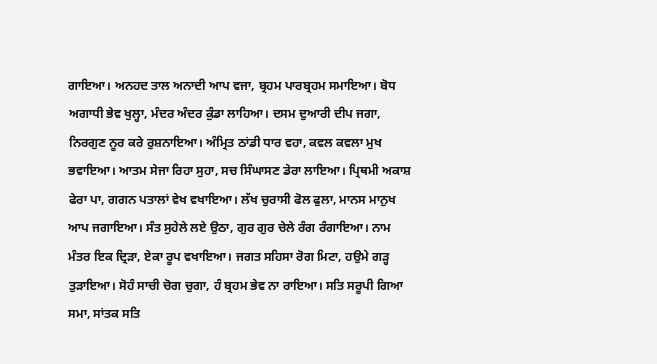ਗਾਇਆ। ਅਨਹਦ ਤਾਲ ਅਨਾਦੀ ਆਪ ਵਜਾ, ਬ੍ਰਹਮ ਪਾਰਬ੍ਰਹਮ ਸਮਾਇਆ। ਬੋਧ ਅਗਾਧੀ ਭੇਵ ਖੁਲ੍ਹਾ, ਮੰਦਰ ਅੰਦਰ ਕੁੰਡਾ ਲਾਹਿਆ। ਦਸਮ ਦੁਆਰੀ ਦੀਪ ਜਗਾ, ਨਿਰਗੁਣ ਨੂਰ ਕਰੇ ਰੁਸ਼ਨਾਇਆ। ਅੰਮ੍ਰਿਤ ਠਾਂਡੀ ਧਾਰ ਵਹਾ, ਕਵਲ ਕਵਲਾ ਮੁਖ ਭਵਾਇਆ। ਆਤਮ ਸੇਜਾ ਰਿਹਾ ਸੁਹਾ, ਸਚ ਸਿੰਘਾਸਣ ਡੇਰਾ ਲਾਇਆ। ਪ੍ਰਿਥਮੀ ਅਕਾਸ਼ ਫੇਰਾ ਪਾ, ਗਗਨ ਪਤਾਲਾਂ ਵੇਖ ਵਖਾਇਆ। ਲੱਖ ਚੁਰਾਸੀ ਫੋਲ ਫੁਲਾ, ਮਾਨਸ ਮਾਨੁਖ ਆਪ ਜਗਾਇਆ। ਸੰਤ ਸੁਹੇਲੇ ਲਏ ਉਠਾ, ਗੁਰ ਗੁਰ ਚੇਲੇ ਰੰਗ ਰੰਗਾਇਆ। ਨਾਮ ਮੰਤਰ ਇਕ ਦ੍ਰਿੜਾ, ਏਕਾ ਰੂਪ ਵਖਾਇਆ। ਜਗਤ ਸਹਿਸਾ ਰੋਗ ਮਿਟਾ, ਹਉਮੇ ਗੜ੍ਹ ਤੁੜਾਇਆ। ਸੋਹੰ ਸਾਚੀ ਚੋਗ ਚੁਗਾ, ਹੰ ਬ੍ਰਹਮ ਭੇਵ ਨਾ ਰਾਇਆ। ਸਤਿ ਸਰੂਪੀ ਗਿਆ ਸਮਾ, ਸਾਂਤਕ ਸਤਿ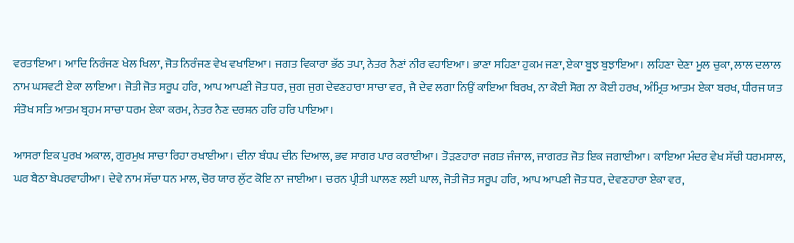ਵਰਤਾਇਆ। ਆਦਿ ਨਿਰੰਜਣ ਖੇਲ ਖਿਲਾ, ਜੋਤ ਨਿਰੰਜਣ ਵੇਖ ਵਖਾਇਆ। ਜਗਤ ਵਿਕਾਰਾ ਭੱਠ ਤਪਾ, ਨੇਤਰ ਨੈਣਾਂ ਨੀਰ ਵਹਾਇਆ। ਭਾਣਾ ਸਹਿਣਾ ਹੁਕਮ ਜਣਾ, ਏਕਾ ਬੂਝ ਬੁਝਾਇਆ। ਲਹਿਣਾ ਦੇਣਾ ਮੂਲ ਚੁਕਾ, ਲਾਲ ਦਲਾਲ ਨਾਮ ਘਸਵਟੀ ਏਕਾ ਲਾਇਆ। ਜੋਤੀ ਜੋਤ ਸਰੂਪ ਹਰਿ, ਆਪ ਆਪਣੀ ਜੋਤ ਧਰ, ਜੁਗ ਜੁਗ ਦੇਵਣਹਾਰਾ ਸਾਚਾ ਵਰ, ਜੈ ਦੇਵ ਲਗਾ ਨਿਉਂ ਕਾਇਆ ਬਿਰਖ, ਨਾ ਕੋਈ ਸੋਗ ਨਾ ਕੋਈ ਹਰਖ, ਅੰਮ੍ਰਿਤ ਆਤਮ ਏਕਾ ਬਰਖ, ਧੀਰਜ ਯਤ ਸੰਤੋਖ ਸਤਿ ਆਤਮ ਬ੍ਰਹਮ ਸਾਚਾ ਧਰਮ ਏਕਾ ਕਰਮ, ਨੇਤਰ ਨੈਣ ਦਰਸ਼ਨ ਹਰਿ ਹਰਿ ਪਾਇਆ।

ਆਸਰਾ ਇਕ ਪੁਰਖ ਅਕਾਲ, ਗੁਰਮੁਖ ਸਾਚਾ ਰਿਹਾ ਰਖਾਈਆ। ਦੀਨਾ ਬੰਧਪ ਦੀਨ ਦਿਆਲ, ਭਵ ਸਾਗਰ ਪਾਰ ਕਰਾਈਆ। ਤੋੜਣਹਾਰਾ ਜਗਤ ਜੰਜਾਲ, ਜਾਗਰਤ ਜੋਤ ਇਕ ਜਗਾਈਆ। ਕਾਇਆ ਮੰਦਰ ਵੇਖ ਸੱਚੀ ਧਰਮਸਾਲ, ਘਰ ਬੈਠਾ ਬੇਪਰਵਾਹੀਆ। ਦੇਵੇ ਨਾਮ ਸੱਚਾ ਧਨ ਮਾਲ, ਚੋਰ ਯਾਰ ਲੁੱਟ ਕੋਇ ਨਾ ਜਾਈਆ। ਚਰਨ ਪ੍ਰੀਤੀ ਘਾਲਣ ਲਈ ਘਾਲ, ਜੋਤੀ ਜੋਤ ਸਰੂਪ ਹਰਿ, ਆਪ ਆਪਣੀ ਜੋਤ ਧਰ, ਦੇਵਣਹਾਰਾ ਏਕਾ ਵਰ,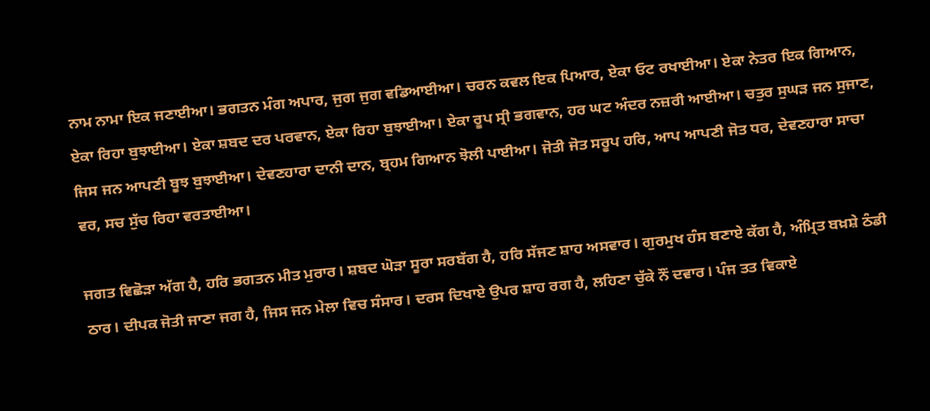ਨਾਮ ਨਾਮਾ ਇਕ ਜਣਾਈਆ। ਭਗਤਨ ਮੰਗ ਅਪਾਰ, ਜੁਗ ਜੁਗ ਵਡਿਆਈਆ। ਚਰਨ ਕਵਲ ਇਕ ਪਿਆਰ, ਏਕਾ ਓਟ ਰਖਾਈਆ। ਏਕਾ ਨੇਤਰ ਇਕ ਗਿਆਨ, ਏਕਾ ਰਿਹਾ ਬੁਝਾਈਆ। ਏਕਾ ਸ਼ਬਦ ਦਰ ਪਰਵਾਨ, ਏਕਾ ਰਿਹਾ ਬੁਝਾਈਆ। ਏਕਾ ਰੂਪ ਸ੍ਰੀ ਭਗਵਾਨ, ਹਰ ਘਟ ਅੰਦਰ ਨਜ਼ਰੀ ਆਈਆ। ਚਤੁਰ ਸੁਘੜ ਜਨ ਸੁਜਾਣ, ਜਿਸ ਜਨ ਆਪਣੀ ਬੂਝ ਬੁਝਾਈਆ। ਦੇਵਣਹਾਰਾ ਦਾਨੀ ਦਾਨ, ਬ੍ਰਹਮ ਗਿਆਨ ਝੋਲੀ ਪਾਈਆ। ਜੋਤੀ ਜੋਤ ਸਰੂਪ ਹਰਿ, ਆਪ ਆਪਣੀ ਜੋਤ ਧਰ, ਦੇਵਣਹਾਰਾ ਸਾਚਾ ਵਰ, ਸਚ ਸੁੱਚ ਰਿਹਾ ਵਰਤਾਈਆ।

ਜਗਤ ਵਿਛੋੜਾ ਅੱਗ ਹੈ, ਹਰਿ ਭਗਤਨ ਮੀਤ ਮੁਰਾਰ। ਸ਼ਬਦ ਘੋੜਾ ਸੂਰਾ ਸਰਬੱਗ ਹੈ, ਹਰਿ ਸੱਜਣ ਸ਼ਾਹ ਅਸਵਾਰ। ਗੁਰਮੁਖ ਹੰਸ ਬਣਾਏ ਕੱਗ ਹੈ, ਅੰਮ੍ਰਿਤ ਬਖ਼ਸ਼ੇ ਠੰਡੀ ਠਾਰ। ਦੀਪਕ ਜੋਤੀ ਜਾਣਾ ਜਗ ਹੈ, ਜਿਸ ਜਨ ਮੇਲਾ ਵਿਚ ਸੰਸਾਰ। ਦਰਸ ਦਿਖਾਏ ਉਪਰ ਸ਼ਾਹ ਰਗ ਹੈ, ਲਹਿਣਾ ਚੁੱਕੇ ਨੌਂ ਦਵਾਰ। ਪੰਜ ਤਤ ਵਿਕਾਏ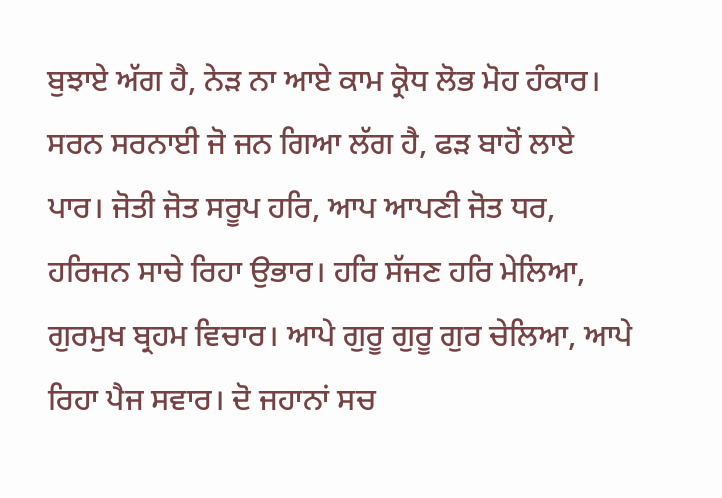ਬੁਝਾਏ ਅੱਗ ਹੈ, ਨੇੜ ਨਾ ਆਏ ਕਾਮ ਕ੍ਰੋਧ ਲੋਭ ਮੋਹ ਹੰਕਾਰ। ਸਰਨ ਸਰਨਾਈ ਜੋ ਜਨ ਗਿਆ ਲੱਗ ਹੈ, ਫੜ ਬਾਹੋਂ ਲਾਏ ਪਾਰ। ਜੋਤੀ ਜੋਤ ਸਰੂਪ ਹਰਿ, ਆਪ ਆਪਣੀ ਜੋਤ ਧਰ, ਹਰਿਜਨ ਸਾਚੇ ਰਿਹਾ ਉਭਾਰ। ਹਰਿ ਸੱਜਣ ਹਰਿ ਮੇਲਿਆ, ਗੁਰਮੁਖ ਬ੍ਰਹਮ ਵਿਚਾਰ। ਆਪੇ ਗੁਰੂ ਗੁਰੂ ਗੁਰ ਚੇਲਿਆ, ਆਪੇ ਰਿਹਾ ਪੈਜ ਸਵਾਰ। ਦੋ ਜਹਾਨਾਂ ਸਚ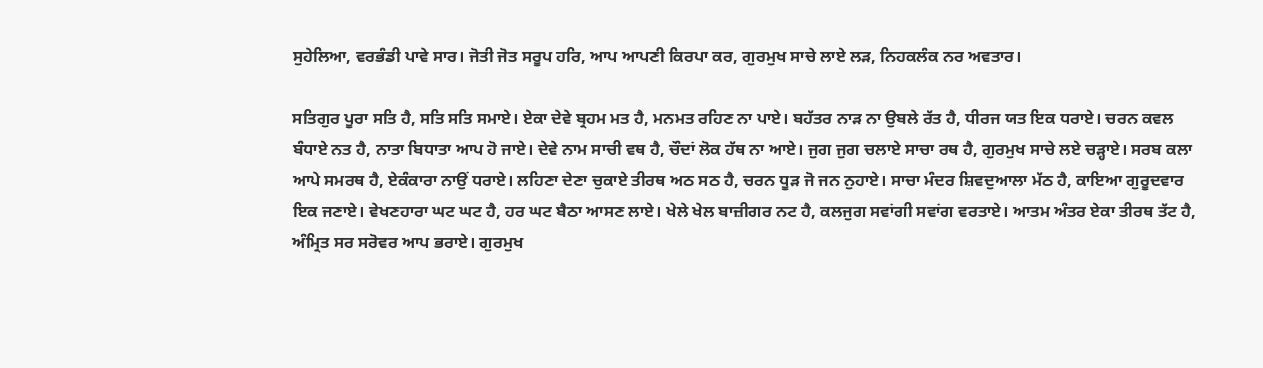ਸੁਹੇਲਿਆ, ਵਰਭੰਡੀ ਪਾਵੇ ਸਾਰ। ਜੋਤੀ ਜੋਤ ਸਰੂਪ ਹਰਿ, ਆਪ ਆਪਣੀ ਕਿਰਪਾ ਕਰ, ਗੁਰਮੁਖ ਸਾਚੇ ਲਾਏ ਲੜ, ਨਿਹਕਲੰਕ ਨਰ ਅਵਤਾਰ।

ਸਤਿਗੁਰ ਪੂਰਾ ਸਤਿ ਹੈ, ਸਤਿ ਸਤਿ ਸਮਾਏ। ਏਕਾ ਦੇਵੇ ਬ੍ਰਹਮ ਮਤ ਹੈ, ਮਨਮਤ ਰਹਿਣ ਨਾ ਪਾਏ। ਬਹੱਤਰ ਨਾੜ ਨਾ ਉਬਲੇ ਰੱਤ ਹੈ, ਧੀਰਜ ਯਤ ਇਕ ਧਰਾਏ। ਚਰਨ ਕਵਲ ਬੰਧਾਏ ਨਤ ਹੈ, ਨਾਤਾ ਬਿਧਾਤਾ ਆਪ ਹੋ ਜਾਏ। ਦੇਵੇ ਨਾਮ ਸਾਚੀ ਵਥ ਹੈ, ਚੌਦਾਂ ਲੋਕ ਹੱਥ ਨਾ ਆਏ। ਜੁਗ ਜੁਗ ਚਲਾਏ ਸਾਚਾ ਰਥ ਹੈ, ਗੁਰਮੁਖ ਸਾਚੇ ਲਏ ਚੜ੍ਹਾਏ। ਸਰਬ ਕਲਾ ਆਪੇ ਸਮਰਥ ਹੈ, ਏਕੰਕਾਰਾ ਨਾਉਂ ਧਰਾਏ। ਲਹਿਣਾ ਦੇਣਾ ਚੁਕਾਏ ਤੀਰਥ ਅਠ ਸਠ ਹੈ, ਚਰਨ ਧੂੜ ਜੋ ਜਨ ਨੁਹਾਏ। ਸਾਚਾ ਮੰਦਰ ਸ਼ਿਵਦੁਆਲਾ ਮੱਠ ਹੈ, ਕਾਇਆ ਗੁਰੂਦਵਾਰ ਇਕ ਜਣਾਏ। ਵੇਖਣਹਾਰਾ ਘਟ ਘਟ ਹੈ, ਹਰ ਘਟ ਬੈਠਾ ਆਸਣ ਲਾਏ। ਖੇਲੇ ਖੇਲ ਬਾਜ਼ੀਗਰ ਨਟ ਹੈ, ਕਲਜੁਗ ਸਵਾਂਗੀ ਸਵਾਂਗ ਵਰਤਾਏ। ਆਤਮ ਅੰਤਰ ਏਕਾ ਤੀਰਥ ਤੱਟ ਹੈ, ਅੰਮ੍ਰਿਤ ਸਰ ਸਰੋਵਰ ਆਪ ਭਰਾਏ। ਗੁਰਮੁਖ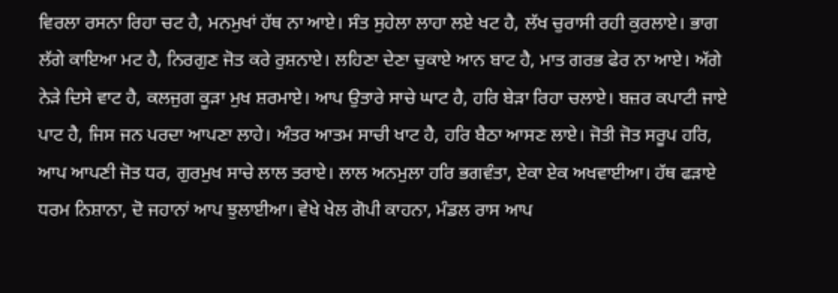ਵਿਰਲਾ ਰਸਨਾ ਰਿਹਾ ਚਟ ਹੈ, ਮਨਮੁਖਾਂ ਹੱਥ ਨਾ ਆਏ। ਸੰਤ ਸੁਹੇਲਾ ਲਾਹਾ ਲਏ ਖਟ ਹੈ, ਲੱਖ ਚੁਰਾਸੀ ਰਹੀ ਕੁਰਲਾਏ। ਭਾਗ ਲੱਗੇ ਕਾਇਆ ਮਟ ਹੈ, ਨਿਰਗੁਣ ਜੋਤ ਕਰੇ ਰੁਸ਼ਨਾਏ। ਲਹਿਣਾ ਦੇਣਾ ਚੁਕਾਏ ਆਨ ਬਾਟ ਹੈ, ਮਾਤ ਗਰਭ ਫੇਰ ਨਾ ਆਏ। ਅੱਗੇ ਨੇੜੇ ਦਿਸੇ ਵਾਟ ਹੈ, ਕਲਜੁਗ ਕੂੜਾ ਮੁਖ ਸ਼ਰਮਾਏ। ਆਪ ਉਤਾਰੇ ਸਾਚੇ ਘਾਟ ਹੈ, ਹਰਿ ਬੇੜਾ ਰਿਹਾ ਚਲਾਏ। ਬਜ਼ਰ ਕਪਾਟੀ ਜਾਏ ਪਾਟ ਹੈ, ਜਿਸ ਜਨ ਪਰਦਾ ਆਪਣਾ ਲਾਹੇ। ਅੰਤਰ ਆਤਮ ਸਾਚੀ ਖਾਟ ਹੈ, ਹਰਿ ਬੈਠਾ ਆਸਣ ਲਾਏ। ਜੋਤੀ ਜੋਤ ਸਰੂਪ ਹਰਿ, ਆਪ ਆਪਣੀ ਜੋਤ ਧਰ, ਗੁਰਮੁਖ ਸਾਚੇ ਲਾਲ ਤਰਾਏ। ਲਾਲ ਅਨਮੁਲਾ ਹਰਿ ਭਗਵੰਤਾ, ਏਕਾ ਏਕ ਅਖਵਾਈਆ। ਹੱਥ ਫੜਾਏ ਧਰਮ ਨਿਸ਼ਾਨਾ, ਦੋ ਜਹਾਨਾਂ ਆਪ ਝੁਲਾਈਆ। ਵੇਖੇ ਖੇਲ ਗੋਪੀ ਕਾਹਨਾ, ਮੰਡਲ ਰਾਸ ਆਪ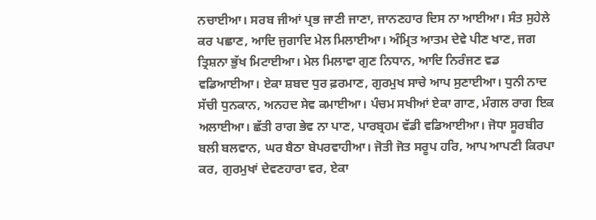ਨਚਾਈਆ। ਸਰਬ ਜੀਆਂ ਪ੍ਰਭ ਜਾਣੀ ਜਾਣਾ, ਜਾਨਣਹਾਰ ਦਿਸ ਨਾ ਆਈਆ। ਸੰਤ ਸੁਹੇਲੇ ਕਰ ਪਛਾਣ, ਆਦਿ ਜੁਗਾਦਿ ਮੇਲ ਮਿਲਾਈਆ। ਅੰਮ੍ਰਿਤ ਆਤਮ ਦੇਵੇ ਪੀਣ ਖਾਣ, ਜਗ ਤ੍ਰਿਸ਼ਨਾ ਭੁੱਖ ਮਿਟਾਈਆ। ਮੇਲ ਮਿਲਾਵਾ ਗੁਣ ਨਿਧਾਨ, ਆਦਿ ਨਿਰੰਜਣ ਵਡ ਵਡਿਆਈਆ। ਏਕਾ ਸ਼ਬਦ ਧੁਰ ਫ਼ਰਮਾਣ, ਗੁਰਮੁਖ ਸਾਚੇ ਆਪ ਸੁਣਾਈਆ। ਧੁਨੀ ਨਾਦ ਸੱਚੀ ਧੁਨਕਾਨ, ਅਨਹਦ ਸੇਵ ਕਮਾਈਆ। ਪੰਚਮ ਸਖੀਆਂ ਏਕਾ ਗਾਣ, ਮੰਗਲ ਰਾਗ ਇਕ ਅਲਾਈਆ। ਛੱਤੀ ਰਾਗ ਭੇਵ ਨਾ ਪਾਣ, ਪਾਰਬ੍ਰਹਮ ਵੱਡੀ ਵਡਿਆਈਆ। ਜੋਧਾ ਸੂਰਬੀਰ ਬਲੀ ਬਲਵਾਨ, ਘਰ ਬੈਠਾ ਬੇਪਰਵਾਹੀਆ। ਜੋਤੀ ਜੋਤ ਸਰੂਪ ਹਰਿ, ਆਪ ਆਪਣੀ ਕਿਰਪਾ ਕਰ, ਗੁਰਮੁਖਾਂ ਦੇਵਣਹਾਰਾ ਵਰ, ਏਕਾ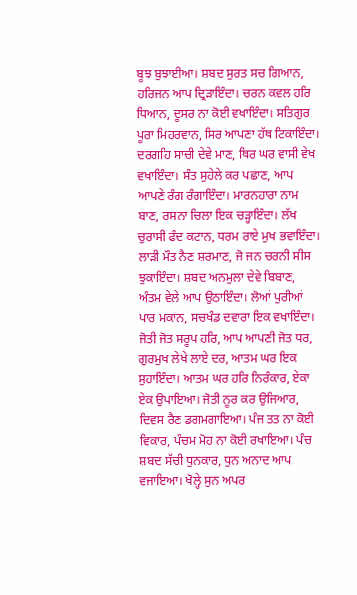ਬੂਝ ਬੁਝਾਈਆ। ਸ਼ਬਦ ਸੁਰਤ ਸਚ ਗਿਆਨ, ਹਰਿਜਨ ਆਪ ਦ੍ਰਿੜਾਇੰਦਾ। ਚਰਨ ਕਵਲ ਹਰਿ ਧਿਆਨ, ਦੂਸਰ ਨਾ ਕੋਈ ਵਖਾਇੰਦਾ। ਸਤਿਗੁਰ ਪੂਰਾ ਮਿਹਰਵਾਨ, ਸਿਰ ਆਪਣਾ ਹੱਥ ਟਿਕਾਇੰਦਾ। ਦਰਗਹਿ ਸਾਚੀ ਦੇਵੇ ਮਾਣ, ਥਿਰ ਘਰ ਵਾਸੀ ਵੇਖ ਵਖਾਇੰਦਾ। ਸੰਤ ਸੁਹੇਲੇ ਕਰ ਪਛਾਣ, ਆਪ ਆਪਣੇ ਰੰਗ ਰੰਗਾਇੰਦਾ। ਮਾਰਨਹਾਰਾ ਨਾਮ ਬਾਣ, ਰਸਨਾ ਚਿਲਾ ਇਕ ਚੜ੍ਹਾਇੰਦਾ। ਲੱਖ ਚੁਰਾਸੀ ਫੰਦ ਕਟਾਨ, ਧਰਮ ਰਾਏ ਮੁਖ ਭਵਾਇੰਦਾ। ਲਾੜੀ ਮੌਤ ਨੈਣ ਸ਼ਰਮਾਣ, ਜੋ ਜਨ ਚਰਨੀ ਸੀਸ ਝੁਕਾਇੰਦਾ। ਸ਼ਬਦ ਅਨਮੁਲਾ ਦੇਵੇ ਬਿਬਾਣ, ਅੰਤਮ ਵੇਲੇ ਆਪ ਉਠਾਇੰਦਾ। ਲੋਆਂ ਪੁਰੀਆਂ ਪਾਰ ਮਕਾਨ, ਸਚਖੰਡ ਦਵਾਰਾ ਇਕ ਵਖਾਇੰਦਾ। ਜੋਤੀ ਜੋਤ ਸਰੂਪ ਹਰਿ, ਆਪ ਆਪਣੀ ਜੋਤ ਧਰ, ਗੁਰਮੁਖ ਲੇਖੇ ਲਾਏ ਦਰ, ਆਤਮ ਘਰ ਇਕ ਸੁਹਾਇੰਦਾ। ਆਤਮ ਘਰ ਹਰਿ ਨਿਰੰਕਾਰ, ਏਕਾ ਏਕ ਉਪਾਇਆ। ਜੋਤੀ ਨੂਰ ਕਰ ਉਜਿਆਰ, ਦਿਵਸ ਰੈਣ ਡਗਮਗਾਇਆ। ਪੰਜ ਤਤ ਨਾ ਕੋਈ ਵਿਕਾਰ, ਪੰਚਮ ਮੋਹ ਨਾ ਕੋਈ ਰਖਾਇਆ। ਪੰਚ ਸ਼ਬਦ ਸੱਚੀ ਧੁਨਕਾਰ, ਧੁਨ ਅਨਾਦ ਆਪ ਵਜਾਇਆ। ਖੋਲ੍ਹੇ ਸੁਨ ਅਪਰ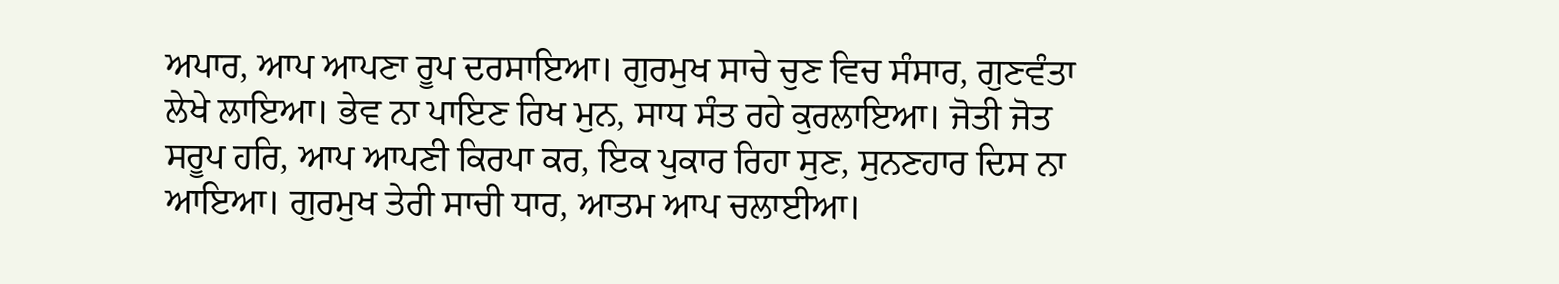ਅਪਾਰ, ਆਪ ਆਪਣਾ ਰੂਪ ਦਰਸਾਇਆ। ਗੁਰਮੁਖ ਸਾਚੇ ਚੁਣ ਵਿਚ ਸੰਸਾਰ, ਗੁਣਵੰਤਾ ਲੇਖੇ ਲਾਇਆ। ਭੇਵ ਨਾ ਪਾਇਣ ਰਿਖ ਮੁਨ, ਸਾਧ ਸੰਤ ਰਹੇ ਕੁਰਲਾਇਆ। ਜੋਤੀ ਜੋਤ ਸਰੂਪ ਹਰਿ, ਆਪ ਆਪਣੀ ਕਿਰਪਾ ਕਰ, ਇਕ ਪੁਕਾਰ ਰਿਹਾ ਸੁਣ, ਸੁਨਣਹਾਰ ਦਿਸ ਨਾ ਆਇਆ। ਗੁਰਮੁਖ ਤੇਰੀ ਸਾਚੀ ਧਾਰ, ਆਤਮ ਆਪ ਚਲਾਈਆ।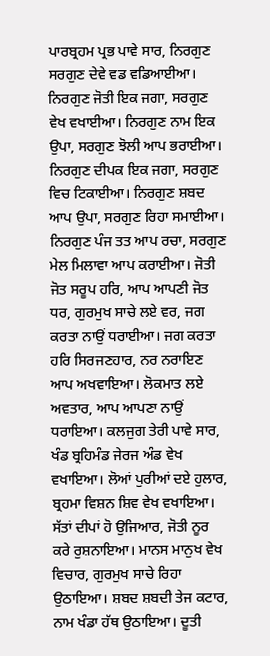ਪਾਰਬ੍ਰਹਮ ਪ੍ਰਭ ਪਾਵੇ ਸਾਰ, ਨਿਰਗੁਣ ਸਰਗੁਣ ਦੇਵੇ ਵਡ ਵਡਿਆਈਆ। ਨਿਰਗੁਣ ਜੋਤੀ ਇਕ ਜਗਾ, ਸਰਗੁਣ ਵੇਖ ਵਖਾਈਆ। ਨਿਰਗੁਣ ਨਾਮ ਇਕ ਉਪਾ, ਸਰਗੁਣ ਝੋਲੀ ਆਪ ਭਰਾਈਆ। ਨਿਰਗੁਣ ਦੀਪਕ ਇਕ ਜਗਾ, ਸਰਗੁਣ ਵਿਚ ਟਿਕਾਈਆ। ਨਿਰਗੁਣ ਸ਼ਬਦ ਆਪ ਉਪਾ, ਸਰਗੁਣ ਰਿਹਾ ਸਮਾਈਆ। ਨਿਰਗੁਣ ਪੰਜ ਤਤ ਆਪ ਰਚਾ, ਸਰਗੁਣ ਮੇਲ ਮਿਲਾਵਾ ਆਪ ਕਰਾਈਆ। ਜੋਤੀ ਜੋਤ ਸਰੂਪ ਹਰਿ, ਆਪ ਆਪਣੀ ਜੋਤ ਧਰ, ਗੁਰਮੁਖ ਸਾਚੇ ਲਏ ਵਰ, ਜਗ ਕਰਤਾ ਨਾਉਂ ਧਰਾਈਆ। ਜਗ ਕਰਤਾ ਹਰਿ ਸਿਰਜਣਹਾਰ, ਨਰ ਨਰਾਇਣ ਆਪ ਅਖਵਾਇਆ। ਲੋਕਮਾਤ ਲਏ ਅਵਤਾਰ, ਆਪ ਆਪਣਾ ਨਾਉਂ ਧਰਾਇਆ। ਕਲਜੁਗ ਤੇਰੀ ਪਾਵੇ ਸਾਰ, ਖੰਡ ਬ੍ਰਹਿਮੰਡ ਜੇਰਜ ਅੰਡ ਵੇਖ ਵਖਾਇਆ। ਲੋਆਂ ਪੁਰੀਆਂ ਦਏ ਹੁਲਾਰ, ਬ੍ਰਹਮਾ ਵਿਸ਼ਨ ਸ਼ਿਵ ਵੇਖ ਵਖਾਇਆ। ਸੱਤਾਂ ਦੀਪਾਂ ਹੋ ਉਜਿਆਰ, ਜੋਤੀ ਨੂਰ ਕਰੇ ਰੁਸ਼ਨਾਇਆ। ਮਾਨਸ ਮਾਨੁਖ ਵੇਖ ਵਿਚਾਰ, ਗੁਰਮੁਖ ਸਾਚੇ ਰਿਹਾ ਉਠਾਇਆ। ਸ਼ਬਦ ਸ਼ਬਦੀ ਤੇਜ ਕਟਾਰ, ਨਾਮ ਖੰਡਾ ਹੱਥ ਉਠਾਇਆ। ਦੂਤੀ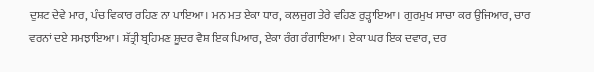ਦੁਸ਼ਟ ਦੇਵੇ ਮਾਰ, ਪੰਚ ਵਿਕਾਰ ਰਹਿਣ ਨਾ ਪਾਇਆ। ਮਨ ਮਤ ਏਕਾ ਧਾਰ, ਕਲਜੁਗ ਤੇਰੇ ਵਹਿਣ ਰੁੜ੍ਹਾਇਆ। ਗੁਰਮੁਖ ਸਾਚਾ ਕਰ ਉਜਿਆਰ, ਚਾਰ ਵਰਨਾਂ ਦਏ ਸਮਝਾਇਆ। ਸ਼ੱਤ੍ਰੀ ਬ੍ਰਹਿਮਣ ਸ਼ੂਦਰ ਵੈਸ਼ ਇਕ ਪਿਆਰ, ਏਕਾ ਰੰਗ ਰੰਗਾਇਆ। ਏਕਾ ਘਰ ਇਕ ਦਵਾਰ, ਦਰ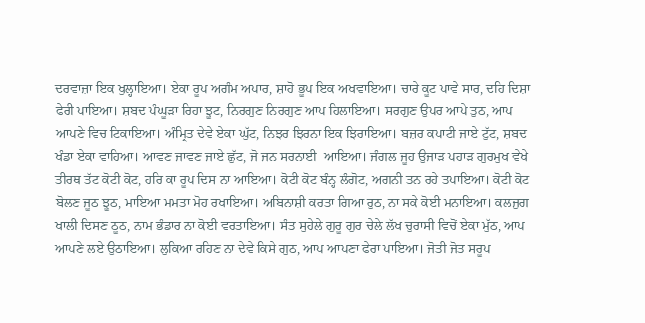ਦਰਵਾਜ਼ਾ ਇਕ ਖੁਲ੍ਹਾਇਆ। ਏਕਾ ਰੂਪ ਅਗੰਮ ਅਪਾਰ, ਸ਼ਾਹੋ ਭੂਪ ਇਕ ਅਖਵਾਇਆ। ਚਾਰੇ ਕੂਟ ਪਾਵੇ ਸਾਰ, ਦਹਿ ਦਿਸ਼ਾ ਫੇਰੀ ਪਾਇਆ। ਸ਼ਬਦ ਪੰਘੂੜਾ ਰਿਹਾ ਝੂਟ, ਨਿਰਗੁਣ ਨਿਰਗੁਣ ਆਪ ਹਿਲਾਇਆ। ਸਰਗੁਣ ਉਪਰ ਆਪੇ ਤੁਠ, ਆਪ ਆਪਣੇ ਵਿਚ ਟਿਕਾਇਆ। ਅੰਮ੍ਰਿਤ ਦੇਵੇ ਏਕਾ ਘੁੱਟ, ਨਿਝਰ ਝਿਰਨਾ ਇਕ ਝਿਰਾਇਆ। ਬਜ਼ਰ ਕਪਾਟੀ ਜਾਏ ਟੁੱਟ, ਸ਼ਬਦ ਖੰਡਾ ਏਕਾ ਵਾਹਿਆ। ਆਵਣ ਜਾਵਣ ਜਾਏ ਛੁੱਟ, ਜੋ ਜਨ ਸਰਨਾਈ  ਆਇਆ। ਜੰਗਲ ਜੂਹ ਉਜਾੜ ਪਹਾੜ ਗੁਰਮੁਖ ਵੇਖੇ ਤੀਰਥ ਤੱਟ ਕੋਟੀ ਕੋਟ, ਹਰਿ ਕਾ ਰੂਪ ਦਿਸ ਨਾ ਆਇਆ। ਕੋਟੀ ਕੋਟ ਬੰਨ੍ਹ ਲੰਗੋਟ, ਅਗਨੀ ਤਨ ਰਹੇ ਤਪਾਇਆ। ਕੋਟੀ ਕੋਟ ਬੋਲਣ ਜੂਠ ਝੂਠ, ਮਾਇਆ ਮਮਤਾ ਮੋਹ ਰਖਾਇਆ। ਅਬਿਨਾਸ਼ੀ ਕਰਤਾ ਗਿਆ ਰੁਠ, ਨਾ ਸਕੇ ਕੋਈ ਮਨਾਇਆ। ਕਲਜੁਗ ਖਾਲੀ ਦਿਸਣ ਠੂਠ, ਨਾਮ ਭੰਡਾਰ ਨਾ ਕੋਈ ਵਰਤਾਇਆ। ਸੰਤ ਸੁਹੇਲੇ ਗੁਰੂ ਗੁਰ ਚੇਲੇ ਲੱਖ ਚੁਰਾਸੀ ਵਿਚੋਂ ਏਕਾ ਮੁੱਠ, ਆਪ ਆਪਣੇ ਲਏ ਉਠਾਇਆ। ਲੁਕਿਆ ਰਹਿਣ ਨਾ ਦੇਵੇ ਕਿਸੇ ਗੁਠ, ਆਪ ਆਪਣਾ ਫੇਰਾ ਪਾਇਆ। ਜੋਤੀ ਜੋਤ ਸਰੂਪ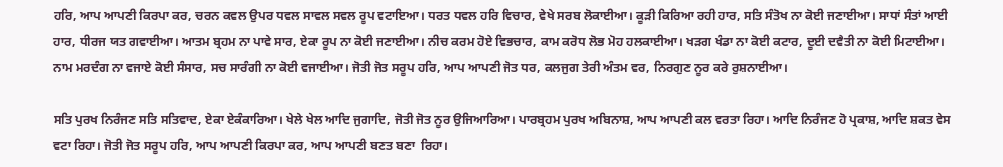ਹਰਿ, ਆਪ ਆਪਣੀ ਕਿਰਪਾ ਕਰ, ਚਰਨ ਕਵਲ ਉਪਰ ਧਵਲ ਸਾਵਲ ਸਵਲ ਰੂਪ ਵਟਾਇਆ। ਧਰਤ ਧਵਲ ਹਰਿ ਵਿਚਾਰ, ਵੇਖੇ ਸਰਬ ਲੋਕਾਈਆ। ਕੂੜੀ ਕਿਰਿਆ ਰਹੀ ਹਾਰ, ਸਤਿ ਸੰਤੋਖ ਨਾ ਕੋਈ ਜਣਾਈਆ। ਸਾਧਾਂ ਸੰਤਾਂ ਆਈ ਹਾਰ, ਧੀਰਜ ਯਤ ਗਵਾਈਆ। ਆਤਮ ਬ੍ਰਹਮ ਨਾ ਪਾਵੇ ਸਾਰ, ਏਕਾ ਰੂਪ ਨਾ ਕੋਈ ਜਣਾਈਆ। ਨੀਚ ਕਰਮ ਹੋਏ ਵਿਭਚਾਰ, ਕਾਮ ਕਰੋਧ ਲੋਭ ਮੋਹ ਹਲਕਾਈਆ। ਖੜਗ ਖੰਡਾ ਨਾ ਕੋਈ ਕਟਾਰ, ਦੂਈ ਦਵੈਤੀ ਨਾ ਕੋਈ ਮਿਟਾਈਆ। ਨਾਮ ਮਰਦੰਗ ਨਾ ਵਜਾਏ ਕੋਈ ਸੰਸਾਰ, ਸਚ ਸਾਰੰਗੀ ਨਾ ਕੋਈ ਵਜਾਈਆ। ਜੋਤੀ ਜੋਤ ਸਰੂਪ ਹਰਿ, ਆਪ ਆਪਣੀ ਜੋਤ ਧਰ, ਕਲਜੁਗ ਤੇਰੀ ਅੰਤਮ ਵਰ, ਨਿਰਗੁਣ ਨੂਰ ਕਰੇ ਰੁਸ਼ਨਾਈਆ।

ਸਤਿ ਪੁਰਖ ਨਿਰੰਜਣ ਸਤਿ ਸਤਿਵਾਦ, ਏਕਾ ਏਕੰਕਾਰਿਆ। ਖੇਲੇ ਖੇਲ ਆਦਿ ਜੁਗਾਦਿ, ਜੋਤੀ ਜੋਤ ਨੂਰ ਉਜਿਆਰਿਆ। ਪਾਰਬ੍ਰਹਮ ਪੁਰਖ ਅਬਿਨਾਸ਼, ਆਪ ਆਪਣੀ ਕਲ ਵਰਤਾ ਰਿਹਾ। ਆਦਿ ਨਿਰੰਜਣ ਹੋ ਪ੍ਰਕਾਸ਼, ਆਦਿ ਸ਼ਕਤ ਵੇਸ ਵਟਾ ਰਿਹਾ। ਜੋਤੀ ਜੋਤ ਸਰੂਪ ਹਰਿ, ਆਪ ਆਪਣੀ ਕਿਰਪਾ ਕਰ, ਆਪ ਆਪਣੀ ਬਣਤ ਬਣਾ  ਰਿਹਾ।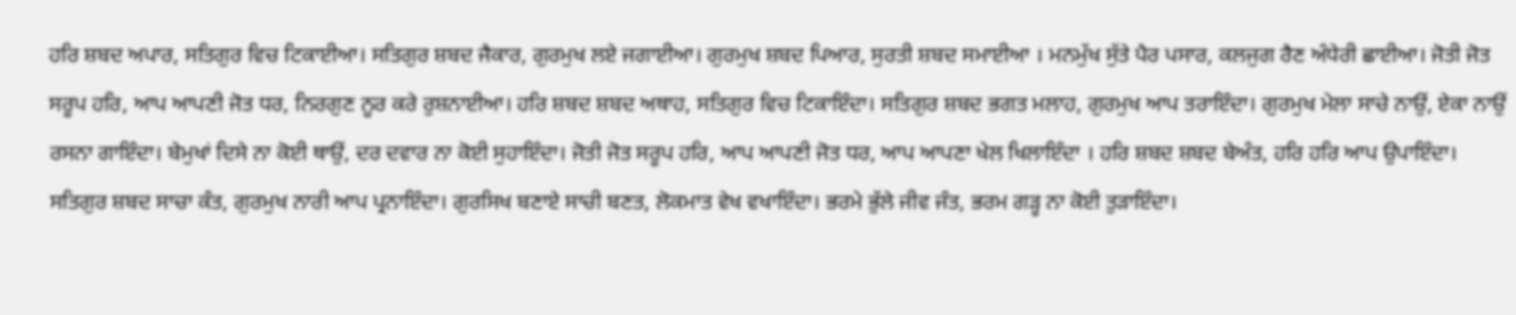ਹਰਿ ਸ਼ਬਦ ਅਪਾਰ, ਸਤਿਗੁਰ ਵਿਚ ਟਿਕਾਈਆ। ਸਤਿਗੁਰ ਸ਼ਬਦ ਜੈਕਾਰ, ਗੁਰਮੁਖ ਲਏ ਜਗਾਈਆ। ਗੁਰਮੁਖ ਸ਼ਬਦ ਪਿਆਰ, ਸੁਰਤੀ ਸ਼ਬਦ ਸਮਾਈਆ । ਮਨਮੁੱਖ ਸੁੱਤੇ ਪੈਰ ਪਸਾਰ, ਕਲਜੁਗ ਰੈਣ ਅੰਧੇਰੀ ਛਾਈਆ। ਜੋਤੀ ਜੋਤ ਸਰੂਪ ਹਰਿ, ਆਪ ਆਪਣੀ ਜੋਤ ਧਰ, ਨਿਰਗੁਣ ਨੂਰ ਕਰੇ ਰੁਸ਼ਨਾਈਆ। ਹਰਿ ਸ਼ਬਦ ਸ਼ਬਦ ਅਥਾਹ, ਸਤਿਗੁਰ ਵਿਚ ਟਿਕਾਇੰਦਾ। ਸਤਿਗੁਰ ਸ਼ਬਦ ਭਗਤ ਮਲਾਹ, ਗੁਰਮੁਖ ਆਪ ਤਰਾਇੰਦਾ। ਗੁਰਮੁਖ ਮੇਲਾ ਸਾਚੇ ਨਾਉਂ, ਏਕਾ ਨਾਉਂ ਰਸਨਾ ਗਾਇੰਦਾ। ਬੇਮੁਖਾਂ ਦਿਸੇ ਨਾ ਕੋਈ ਥਾਉਂ, ਦਰ ਦਵਾਰ ਨਾ ਕੋਈ ਸੁਹਾਇੰਦਾ। ਜੋਤੀ ਜੋਤ ਸਰੂਪ ਹਰਿ, ਆਪ ਆਪਣੀ ਜੋਤ ਧਰ, ਆਪ ਆਪਣਾ ਖੇਲ ਖਿਲਾਇੰਦਾ । ਹਰਿ ਸ਼ਬਦ ਸ਼ਬਦ ਬੇਅੰਤ, ਹਰਿ ਹਰਿ ਆਪ ਉਪਾਇੰਦਾ। ਸਤਿਗੁਰ ਸ਼ਬਦ ਸਾਚਾ ਕੰਤ, ਗੁਰਮੁਖ ਨਾਰੀ ਆਪ ਪ੍ਰਨਾਇੰਦਾ। ਗੁਰਸਿਖ ਬਣਾਏ ਸਾਚੀ ਬਣਤ, ਲੋਕਮਾਤ ਵੇਖ ਵਖਾਇੰਦਾ। ਭਰਮੇ ਭੁੱਲੇ ਜੀਵ ਜੰਤ, ਭਰਮ ਗੜ੍ਹ ਨਾ ਕੋਈ ਤੁੜਾਇੰਦਾ।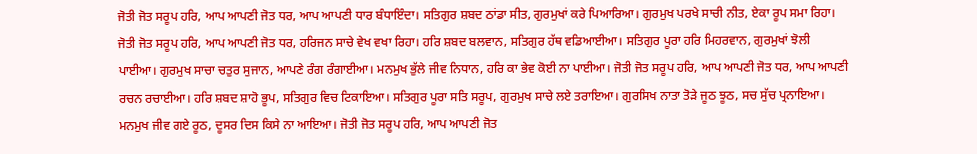ਜੋਤੀ ਜੋਤ ਸਰੂਪ ਹਰਿ, ਆਪ ਆਪਣੀ ਜੋਤ ਧਰ, ਆਪ ਆਪਣੀ ਧਾਰ ਬੰਧਾਇੰਦਾ। ਸਤਿਗੁਰ ਸ਼ਬਦ ਠਾਂਡਾ ਸੀਤ, ਗੁਰਮੁਖਾਂ ਕਰੇ ਪਿਆਰਿਆ। ਗੁਰਮੁਖ ਪਰਖੇ ਸਾਚੀ ਨੀਤ, ਏਕਾ ਰੂਪ ਸਮਾ ਰਿਹਾ। ਜੋਤੀ ਜੋਤ ਸਰੂਪ ਹਰਿ, ਆਪ ਆਪਣੀ ਜੋਤ ਧਰ, ਹਰਿਜਨ ਸਾਚੇ ਵੇਖ ਵਖਾ ਰਿਹਾ। ਹਰਿ ਸ਼ਬਦ ਬਲਵਾਨ, ਸਤਿਗੁਰ ਹੱਥ ਵਡਿਆਈਆ। ਸਤਿਗੁਰ ਪੂਰਾ ਹਰਿ ਮਿਹਰਵਾਨ, ਗੁਰਮੁਖਾਂ ਝੋਲੀ ਪਾਈਆ। ਗੁਰਮੁਖ ਸਾਚਾ ਚਤੁਰ ਸੁਜਾਨ, ਆਪਣੇ ਰੰਗ ਰੰਗਾਈਆ। ਮਨਮੁਖ ਭੁੱਲੇ ਜੀਵ ਨਿਧਾਨ, ਹਰਿ ਕਾ ਭੇਵ ਕੋਈ ਨਾ ਪਾਈਆ। ਜੋਤੀ ਜੋਤ ਸਰੂਪ ਹਰਿ, ਆਪ ਆਪਣੀ ਜੋਤ ਧਰ, ਆਪ ਆਪਣੀ ਰਚਨ ਰਚਾਈਆ। ਹਰਿ ਸ਼ਬਦ ਸ਼ਾਹੋ ਭੂਪ, ਸਤਿਗੁਰ ਵਿਚ ਟਿਕਾਇਆ। ਸਤਿਗੁਰ ਪੂਰਾ ਸਤਿ ਸਰੂਪ, ਗੁਰਮੁਖ ਸਾਚੇ ਲਏ ਤਰਾਇਆ। ਗੁਰਸਿਖ ਨਾਤਾ ਤੋੜੇ ਜੂਠ ਝੂਠ, ਸਚ ਸੁੱਚ ਪ੍ਰਨਾਇਆ। ਮਨਮੁਖ ਜੀਵ ਗਏ ਰੂਠ, ਦੂਸਰ ਦਿਸ ਕਿਸੇ ਨਾ ਆਇਆ। ਜੋਤੀ ਜੋਤ ਸਰੂਪ ਹਰਿ, ਆਪ ਆਪਣੀ ਜੋਤ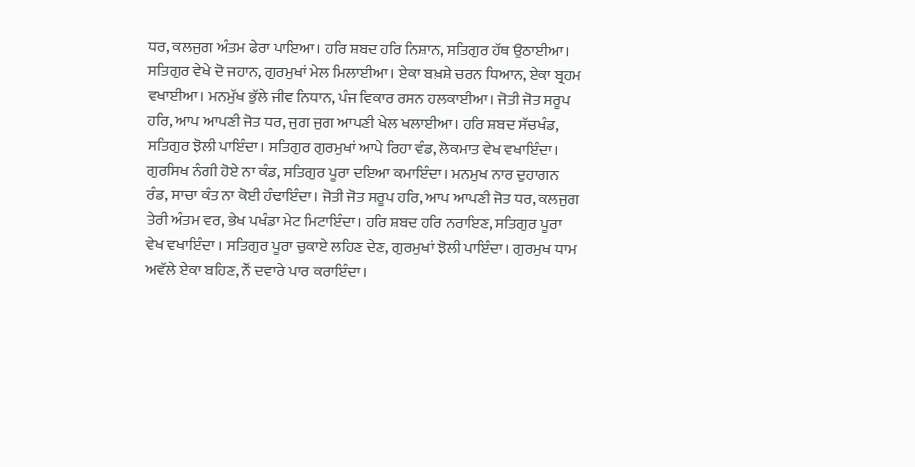ਧਰ, ਕਲਜੁਗ ਅੰਤਮ ਫੇਰਾ ਪਾਇਆ। ਹਰਿ ਸ਼ਬਦ ਹਰਿ ਨਿਸ਼ਾਨ, ਸਤਿਗੁਰ ਹੱਥ ਉਠਾਈਆ। ਸਤਿਗੁਰ ਵੇਖੇ ਦੋ ਜਹਾਨ, ਗੁਰਮੁਖਾਂ ਮੇਲ ਮਿਲਾਈਆ। ਏਕਾ ਬਖ਼ਸ਼ੇ ਚਰਨ ਧਿਆਨ, ਏਕਾ ਬ੍ਰਹਮ ਵਖਾਈਆ। ਮਨਮੁੱਖ ਭੁੱਲੇ ਜੀਵ ਨਿਧਾਨ, ਪੰਜ ਵਿਕਾਰ ਰਸਨ ਹਲਕਾਈਆ। ਜੋਤੀ ਜੋਤ ਸਰੂਪ ਹਰਿ, ਆਪ ਆਪਣੀ ਜੋਤ ਧਰ, ਜੁਗ ਜੁਗ ਆਪਣੀ ਖੇਲ ਖਲਾਈਆ। ਹਰਿ ਸ਼ਬਦ ਸੱਚਖੰਡ, ਸਤਿਗੁਰ ਝੋਲੀ ਪਾਇੰਦਾ। ਸਤਿਗੁਰ ਗੁਰਮੁਖਾਂ ਆਪੇ ਰਿਹਾ ਵੰਡ, ਲੋਕਮਾਤ ਵੇਖ ਵਖਾਇੰਦਾ। ਗੁਰਸਿਖ ਨੰਗੀ ਹੋਏ ਨਾ ਕੰਡ, ਸਤਿਗੁਰ ਪੂਰਾ ਦਇਆ ਕਮਾਇੰਦਾ। ਮਨਮੁਖ ਨਾਰ ਦੁਹਾਗਨ ਰੰਡ, ਸਾਚਾ ਕੰਤ ਨਾ ਕੋਈ ਹੰਢਾਇੰਦਾ। ਜੋਤੀ ਜੋਤ ਸਰੂਪ ਹਰਿ, ਆਪ ਆਪਣੀ ਜੋਤ ਧਰ, ਕਲਜੁਗ ਤੇਰੀ ਅੰਤਮ ਵਰ, ਭੇਖ ਪਖੰਡਾ ਮੇਟ ਮਿਟਾਇੰਦਾ। ਹਰਿ ਸ਼ਬਦ ਹਰਿ ਨਰਾਇਣ, ਸਤਿਗੁਰ ਪੂਰਾ ਵੇਖ ਵਖਾਇੰਦਾ । ਸਤਿਗੁਰ ਪੂਰਾ ਚੁਕਾਏ ਲਹਿਣ ਦੇਣ, ਗੁਰਮੁਖਾਂ ਝੋਲੀ ਪਾਇੰਦਾ। ਗੁਰਮੁਖ ਧਾਮ ਅਵੱਲੇ ਏਕਾ ਬਹਿਣ, ਨੌਂ ਦਵਾਰੇ ਪਾਰ ਕਰਾਇੰਦਾ।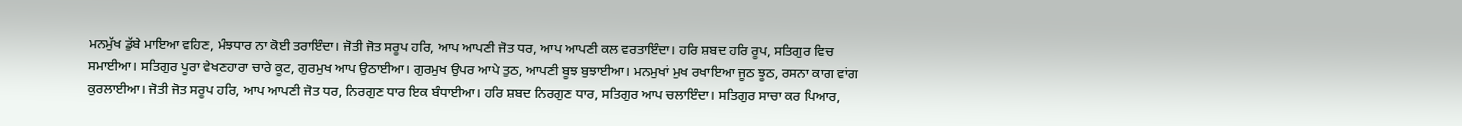ਮਨਮੁੱਖ ਡੁੱਬੇ ਮਾਇਆ ਵਹਿਣ, ਮੰਝਧਾਰ ਨਾ ਕੋਈ ਤਰਾਇੰਦਾ। ਜੋਤੀ ਜੋਤ ਸਰੂਪ ਹਰਿ, ਆਪ ਆਪਣੀ ਜੋਤ ਧਰ, ਆਪ ਆਪਣੀ ਕਲ ਵਰਤਾਇੰਦਾ। ਹਰਿ ਸ਼ਬਦ ਹਰਿ ਰੂਪ, ਸਤਿਗੁਰ ਵਿਚ ਸਮਾਈਆ। ਸਤਿਗੁਰ ਪੂਰਾ ਵੇਖਣਹਾਰਾ ਚਾਰੇ ਕੂਟ, ਗੁਰਮੁਖ ਆਪ ਉਠਾਈਆ। ਗੁਰਮੁਖ ਉਪਰ ਆਪੇ ਤੁਠ, ਆਪਣੀ ਬੂਝ ਬੁਝਾਈਆ। ਮਨਮੁਖਾਂ ਮੁਖ ਰਖਾਇਆ ਜੂਠ ਝੂਠ, ਰਸਨਾ ਕਾਗ ਵਾਂਗ ਕੁਰਲਾਈਆ। ਜੋਤੀ ਜੋਤ ਸਰੂਪ ਹਰਿ, ਆਪ ਆਪਣੀ ਜੋਤ ਧਰ, ਨਿਰਗੁਣ ਧਾਰ ਇਕ ਬੰਧਾਈਆ। ਹਰਿ ਸ਼ਬਦ ਨਿਰਗੁਣ ਧਾਰ, ਸਤਿਗੁਰ ਆਪ ਚਲਾਇੰਦਾ। ਸਤਿਗੁਰ ਸਾਚਾ ਕਰ ਪਿਆਰ,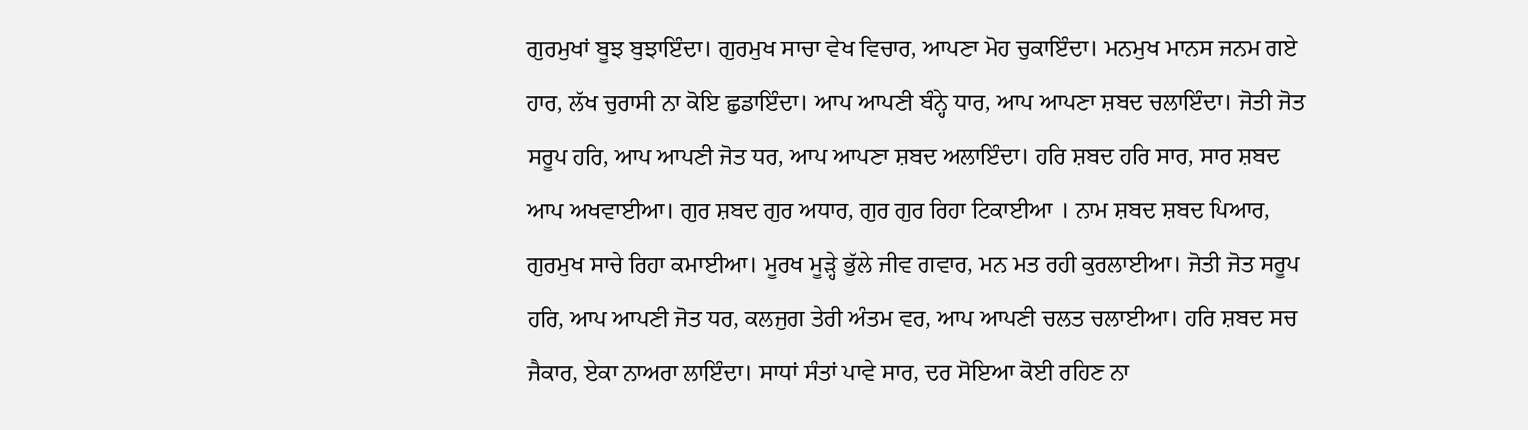ਗੁਰਮੁਖਾਂ ਬੂਝ ਬੁਝਾਇੰਦਾ। ਗੁਰਮੁਖ ਸਾਚਾ ਵੇਖ ਵਿਚਾਰ, ਆਪਣਾ ਮੋਹ ਚੁਕਾਇੰਦਾ। ਮਨਮੁਖ ਮਾਨਸ ਜਨਮ ਗਏ ਹਾਰ, ਲੱਖ ਚੁਰਾਸੀ ਨਾ ਕੋਇ ਛੁਡਾਇੰਦਾ। ਆਪ ਆਪਣੀ ਬੰਨ੍ਹੇ ਧਾਰ, ਆਪ ਆਪਣਾ ਸ਼ਬਦ ਚਲਾਇੰਦਾ। ਜੋਤੀ ਜੋਤ ਸਰੂਪ ਹਰਿ, ਆਪ ਆਪਣੀ ਜੋਤ ਧਰ, ਆਪ ਆਪਣਾ ਸ਼ਬਦ ਅਲਾਇੰਦਾ। ਹਰਿ ਸ਼ਬਦ ਹਰਿ ਸਾਰ, ਸਾਰ ਸ਼ਬਦ ਆਪ ਅਖਵਾਈਆ। ਗੁਰ ਸ਼ਬਦ ਗੁਰ ਅਧਾਰ, ਗੁਰ ਗੁਰ ਰਿਹਾ ਟਿਕਾਈਆ । ਨਾਮ ਸ਼ਬਦ ਸ਼ਬਦ ਪਿਆਰ, ਗੁਰਮੁਖ ਸਾਚੇ ਰਿਹਾ ਕਮਾਈਆ। ਮੂਰਖ ਮੂੜ੍ਹੇ ਭੁੱਲੇ ਜੀਵ ਗਵਾਰ, ਮਨ ਮਤ ਰਹੀ ਕੁਰਲਾਈਆ। ਜੋਤੀ ਜੋਤ ਸਰੂਪ ਹਰਿ, ਆਪ ਆਪਣੀ ਜੋਤ ਧਰ, ਕਲਜੁਗ ਤੇਰੀ ਅੰਤਮ ਵਰ, ਆਪ ਆਪਣੀ ਚਲਤ ਚਲਾਈਆ। ਹਰਿ ਸ਼ਬਦ ਸਚ ਜੈਕਾਰ, ਏਕਾ ਨਾਅਰਾ ਲਾਇੰਦਾ। ਸਾਧਾਂ ਸੰਤਾਂ ਪਾਵੇ ਸਾਰ, ਦਰ ਸੋਇਆ ਕੋਈ ਰਹਿਣ ਨਾ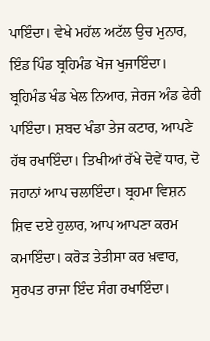ਪਾਇੰਦਾ। ਵੇਖੇ ਮਹੱਲ ਅਟੱਲ ਉਚ ਮੁਨਾਰ, ਇੰਡ ਪਿੰਡ ਬ੍ਰਹਿਮੰਡ ਖੋਜ ਖੁਜਾਇੰਦਾ। ਬ੍ਰਹਿਮੰਡ ਖੰਡ ਖੇਲ ਨਿਆਰ, ਜੇਰਜ ਅੰਡ ਫੇਰੀ ਪਾਇੰਦਾ। ਸ਼ਬਦ ਖੰਡਾ ਤੇਜ ਕਟਾਰ, ਆਪਣੇ ਹੱਥ ਰਖਾਇੰਦਾ। ਤਿਖੀਆਂ ਰੱਖੇ ਦੋਵੇਂ ਧਾਰ, ਦੋ ਜਹਾਨਾਂ ਆਪ ਚਲਾਇੰਦਾ। ਬ੍ਰਹਮਾ ਵਿਸ਼ਨ ਸ਼ਿਵ ਦਏ ਹੁਲਾਰ, ਆਪ ਆਪਣਾ ਕਰਮ ਕਮਾਇੰਦਾ। ਕਰੋੜ ਤੇਤੀਸਾ ਕਰ ਖ਼ਵਾਰ, ਸੁਰਪਤ ਰਾਜਾ ਇੰਦ ਸੰਗ ਰਖਾਇੰਦਾ।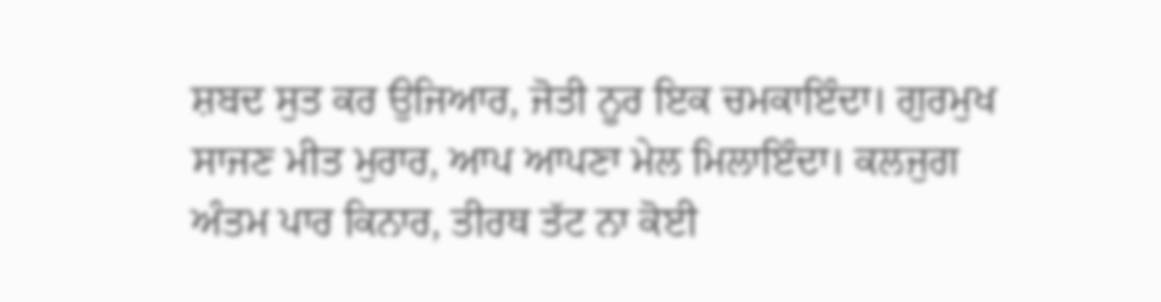ਸ਼ਬਦ ਸੁਤ ਕਰ ਉਜਿਆਰ, ਜੋਤੀ ਨੂਰ ਇਕ ਚਮਕਾਇੰਦਾ। ਗੁਰਮੁਖ ਸਾਜਣ ਮੀਤ ਮੁਰਾਰ, ਆਪ ਆਪਣਾ ਮੇਲ ਮਿਲਾਇੰਦਾ। ਕਲਜੁਗ ਅੰਤਮ ਪਾਰ ਕਿਨਾਰ, ਤੀਰਥ ਤੱਟ ਨਾ ਕੋਈ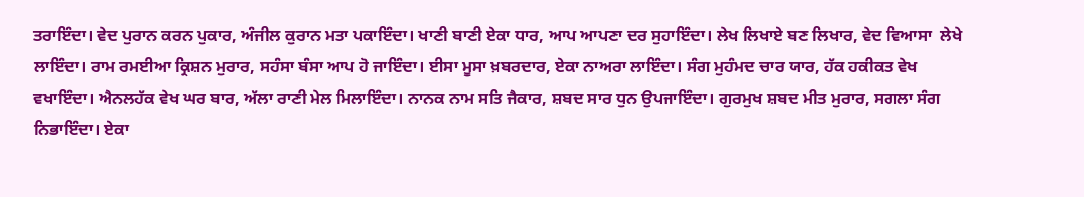ਤਰਾਇੰਦਾ। ਵੇਦ ਪੁਰਾਨ ਕਰਨ ਪੁਕਾਰ, ਅੰਜੀਲ ਕੁਰਾਨ ਮਤਾ ਪਕਾਇੰਦਾ। ਖਾਣੀ ਬਾਣੀ ਏਕਾ ਧਾਰ, ਆਪ ਆਪਣਾ ਦਰ ਸੁਹਾਇੰਦਾ। ਲੇਖ ਲਿਖਾਏ ਬਣ ਲਿਖਾਰ, ਵੇਦ ਵਿਆਸਾ  ਲੇਖੇ ਲਾਇੰਦਾ। ਰਾਮ ਰਮਈਆ ਕ੍ਰਿਸ਼ਨ ਮੁਰਾਰ, ਸਹੰਸਾ ਬੰਸਾ ਆਪ ਹੋ ਜਾਇੰਦਾ। ਈਸਾ ਮੂਸਾ ਖ਼ਬਰਦਾਰ, ਏਕਾ ਨਾਅਰਾ ਲਾਇੰਦਾ। ਸੰਗ ਮੁਹੰਮਦ ਚਾਰ ਯਾਰ, ਹੱਕ ਹਕੀਕਤ ਵੇਖ ਵਖਾਇੰਦਾ। ਐਨਲਹੱਕ ਵੇਖ ਘਰ ਬਾਰ, ਅੱਲਾ ਰਾਣੀ ਮੇਲ ਮਿਲਾਇੰਦਾ। ਨਾਨਕ ਨਾਮ ਸਤਿ ਜੈਕਾਰ, ਸ਼ਬਦ ਸਾਰ ਧੁਨ ਉਪਜਾਇੰਦਾ। ਗੁਰਮੁਖ ਸ਼ਬਦ ਮੀਤ ਮੁਰਾਰ, ਸਗਲਾ ਸੰਗ ਨਿਭਾਇੰਦਾ। ਏਕਾ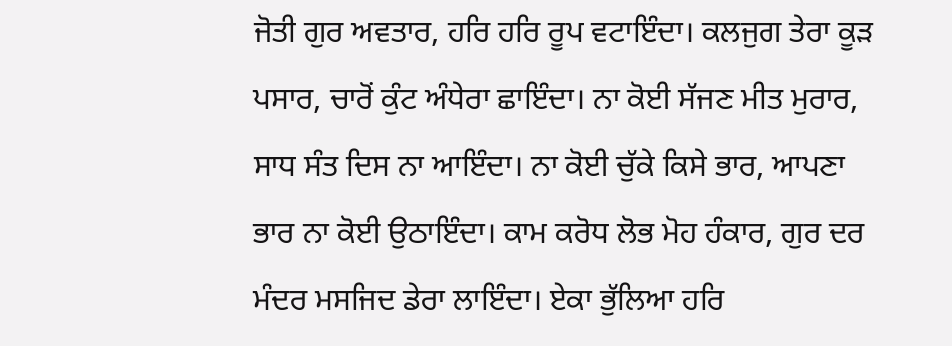ਜੋਤੀ ਗੁਰ ਅਵਤਾਰ, ਹਰਿ ਹਰਿ ਰੂਪ ਵਟਾਇੰਦਾ। ਕਲਜੁਗ ਤੇਰਾ ਕੂੜ ਪਸਾਰ, ਚਾਰੋਂ ਕੁੰਟ ਅੰਧੇਰਾ ਛਾਇੰਦਾ। ਨਾ ਕੋਈ ਸੱਜਣ ਮੀਤ ਮੁਰਾਰ, ਸਾਧ ਸੰਤ ਦਿਸ ਨਾ ਆਇੰਦਾ। ਨਾ ਕੋਈ ਚੁੱਕੇ ਕਿਸੇ ਭਾਰ, ਆਪਣਾ ਭਾਰ ਨਾ ਕੋਈ ਉਠਾਇੰਦਾ। ਕਾਮ ਕਰੋਧ ਲੋਭ ਮੋਹ ਹੰਕਾਰ, ਗੁਰ ਦਰ ਮੰਦਰ ਮਸਜਿਦ ਡੇਰਾ ਲਾਇੰਦਾ। ਏਕਾ ਭੁੱਲਿਆ ਹਰਿ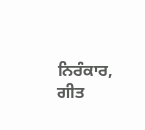ਨਿਰੰਕਾਰ, ਗੀਤ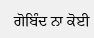ਗੋਬਿੰਦ ਨਾ ਕੋਈ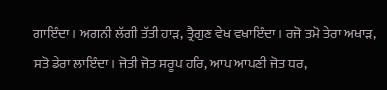ਗਾਇੰਦਾ। ਅਗਨੀ ਲੱਗੀ ਤੱਤੀ ਹਾੜ, ਤ੍ਰੈਗੁਣ ਵੇਖ ਵਖਾਇੰਦਾ। ਰਜੋ ਤਮੋ ਤੇਰਾ ਅਖਾੜ, ਸਤੋ ਡੇਰਾ ਲਾਇੰਦਾ। ਜੋਤੀ ਜੋਤ ਸਰੂਪ ਹਰਿ, ਆਪ ਆਪਣੀ ਜੋਤ ਧਰ,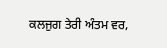ਕਲਜੁਗ ਤੇਰੀ ਅੰਤਮ ਵਰ,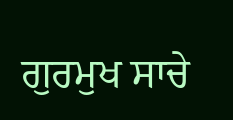ਗੁਰਮੁਖ ਸਾਚੇ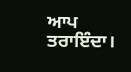ਆਪ ਤਰਾਇੰਦਾ।